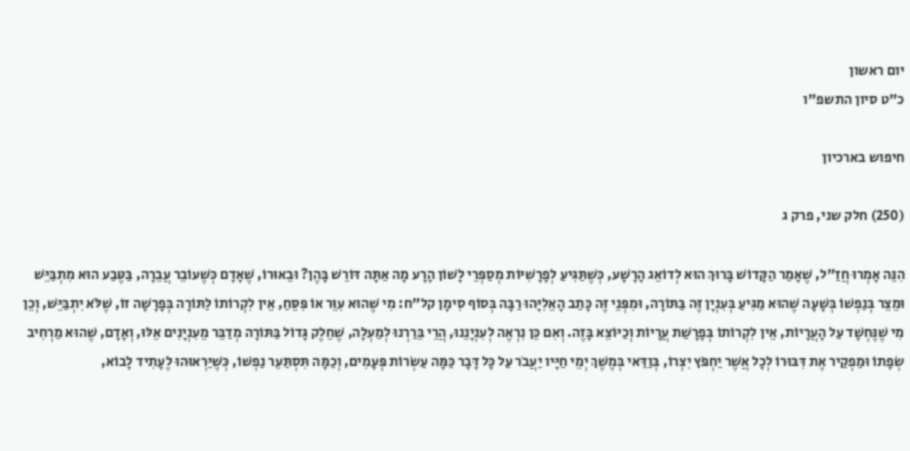יום ראשון
כ"ט סיון התשפ"ו

חיפוש בארכיון

(250) חלק שני, פרק ג

הִנֵּה אָמְרוּ חֲזַ"ל, שֶׁאָמַר הַקָּדוֹשׁ בָּרוּךְ הוּא לְדוֹאֵג הָרָשָׁע, כְּשֶׁתַּגִּיעַ לְפָרָשִׁיּוֹת מְסַפְּרֵי לָשׁוֹן הָרָע מָה אַתָּה דּוֹרֵשׁ בָּהֶן? וּבֵאוּרוֹ, שֶׁאָדָם כְּשֶׁעוֹבֵר עֲבֵרָה, בַּטֶּבַע הוּא מִתְבַּיֵּשׁ וּמֵצֵר בְּנַפְשׁוֹ בְּשָׁעָה שֶׁהוּא מַגִּיעַ בְּעִנְיָן זֶּה בַּתּוֹרָה, וּמִפְּנֵי זֶּה כָּתַב הָאֵלִיָּהוּ רַבָּה בְּסוֹף סִימָן קל"ח: מִי שֶׁהוּא עִוֵּר אוֹ פִּסֵּחַ, אֵין לִקְרוֹתוֹ לַתּוֹרָה בְּפָרָשָׁה זוֹ, שֶׁלֹּא יִתְבַּיֵּשׁ, וְכֵן מִי שֶׁנֶּחְשָׁד עַל הָעֲרָיוֹת, אֵין לִקְרוֹתוֹ בְּפָרָשַׁת עֲרָיוֹת וְכַיּוֹצֵא בָּזֶה. וְאִם כֵּן נִרְאֶה לְעִנְיָנֵנוּ, הֲרֵי בֵּרַרְנוּ לְמַעְלָה, שֶׁחֵלֶק גָּדוֹל בַּתּוֹרָה מְדַבֵּר מֵעִנְיָנִים אֵלּוּ, וְאָדָם, שֶׁהוּא מַרְחִיב שְׂפָתוֹ וּמַפְקַיר אֶת דִּבּוּרוֹ לְכָל אֲשֶׁר יַחְפֹּץ יִצְרוֹ, בְּוַדַּאי בְּמֶשֶׁךְ יְמֵי חַיָּיו יַעֲבֹר עַל כָּל דָּבָר כַּמָּה עַשְׂרוֹת פְּעָמִים, וְכַמָּה תִּסְתַּעֵר נַפְשׁוֹ, כְּשֶׁיַּרְאוּהוּ לֶעָתִיד לָבוֹא,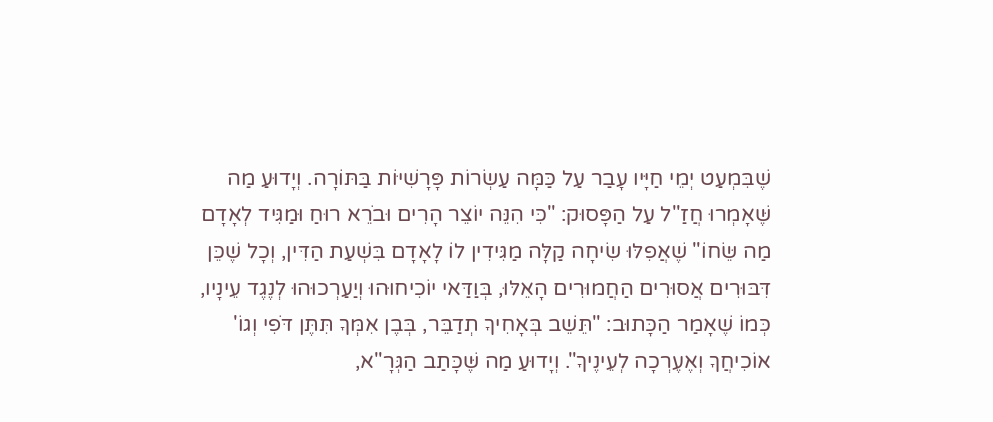שֶׁבִּמְעַט יְמֵי חַיָּיו עָבַר עַל כַּמָּה עַשְׂרוֹת פָּרָשִׁיּוֹת בַּתּוֹרָה. וְיָדוּעַ מַה שֶּׁאָמְרוּ חֲזַ"ל עַל הַפָּסוּק: "כִּי הִנֵּה יוֹצֵר הָרִים וּבֹרֵא רוּחַ וּמַגִּיד לְאָדָם מַה שֵּׂחוֹ" שֶׁאֲפִלּוּ שִׂיחָה קַלָּה מַגִּידִין לוֹ לָאָדָם בִּשְׁעַת הַדִּין, וְכָל שֶׁכֵּן דִּבּוּרִים אֲסוּרִים הַחֲמוּרִים הָאֵלּוּ, בְּוַדַּאי יוֹכִיחוּהוּ וְיַעַרְכוּהוּ לְנֶגֶד עֵינָיו, כְּמוֹ שֶׁאָמַר הַכָּתוּב: "תֵּשֵׁב בְּאָחִיךָ תְדַבֵּר, בְּבֶן אִמְּךָ תִּתֶּן דֹּפִי וְגוֹ' אוֹכִיחֲךָ וְאֶעֶרְכָה לְעֵינֶיךָ". וְיָדוּעַ מַה שֶּׁכָּתַב הַגְּרָ"א,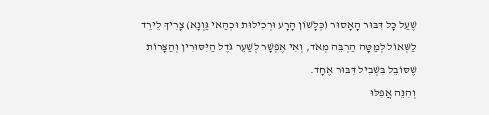שֶׁעַל כָּל דִּבּוּר הָאָסוּר (כְּלָשׁוֹן הָרָע וּרְכִילוּת וּכְהַאי גַּוְנָא) צָרִיךְ לֵירֵד לַשְּׁאוֹל לְמַטָּה הַרְבֵּה מְאֹד, וְאִי אֶפְשָׁר לְשַׁעֵר גֹּדֶל הַיִּסּוּרִין וְהַצָּרוֹת שֶׁסּוֹבֵל בִּשְׁבִיל דִּבּוּר אֶחָד.
וְהִנֵּה אֲפִלּוּ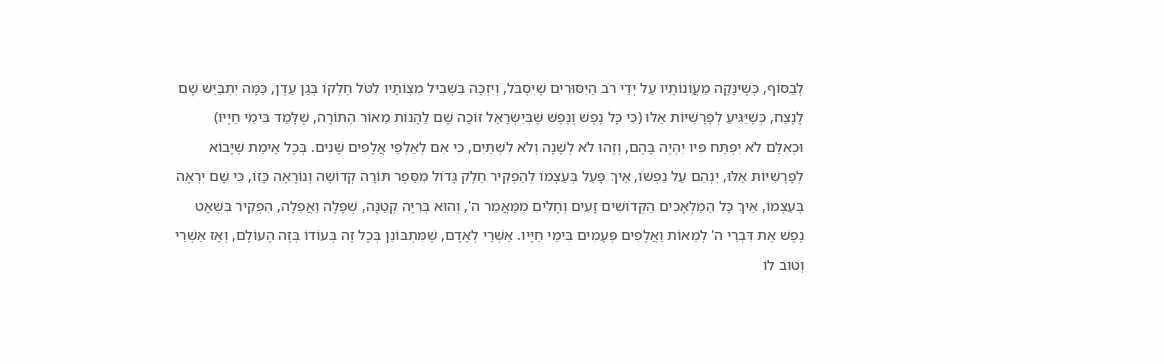לְבַסּוֹף, כְּשֶׁיִּנָּקֶה מֵעֲוֹנוֹתָיו עַל יְדֵי רֹב הַיִּסּוּרִים שֶׁיִּסְבֹּל, וְיִזְכֶּה בִּשְׁבִיל מִצְוֹתָיו לִטֹּל חֶלְקוֹ בְּגַן עֵדֶן, כַּמָּה יִתְבַּיֵּשׁ שָׁם לָנֶצַח, כְּשֶׁיַּגִּיעַ לְפָרָשִׁיּוֹת אֵלּוּ (כִּי כָּל נֶפֶשׁ וְנֶפֶשׁ שֶׁבְּיִשְׂרָאֵל זוֹכָה שָׁם לֵהָנוֹת מֵאוֹר הַתּוֹרָה, שֶׁלָּמַד בִּימֵי חַיָּיו) וּכְאִלֵּם לֹא יִפְתַּח פִּיו יִהְיֶה בָּהֶם, וְזֶהוּ לֹא לְשָׁנָה וְלֹא לִשְׁתַּיִם, כִּי אִם לְאַלְפֵי אֲלָפִים שָׁנִים. בְּכָל אֵימַת שֶׁיָּבוֹא לְפָרָשִׁיּוֹת אֵלּוּ, יִנְהַם עַל נַפְשׁוֹ, אֵיךְ פָּעַל בְּעַצְמוֹ לְהַפְקִיר חֵלֶק גָּדוֹל מִסֵּפֶר תּוֹרָה קְדוֹשָׁה וְנוֹרָאָה כָּזוֹ, כִּי שָׁם יִרְאֶה בְּעַצְמוֹ, אֵיךְ כָּל הַמַּלְאָכִים הַקְּדוֹשִׁים זָעִים וְחָלִיםִ מִמַּאֲמַר ה', וְהוּא בְּרִיָּה קְטַנָּה, שְׁפָלָה וַאֲפֵלָה, הִפְקִיר בִּשְׁאָט נֶפֶשׁ אֶת דִּבְרֵי ה' לְמֵאוֹת וַאֲלָפִים פְּעָמִים בִּימֵי חַיָּיו. אַשְׁרֵי לְאָדָם, שֶׁמִּתְבּוֹנֵן בְּכָל זֶה בְּעוֹדוֹ בְּזֶה הָעוֹלָם, וְאָז אַשְׁרֵי וְטוֹב לוֹ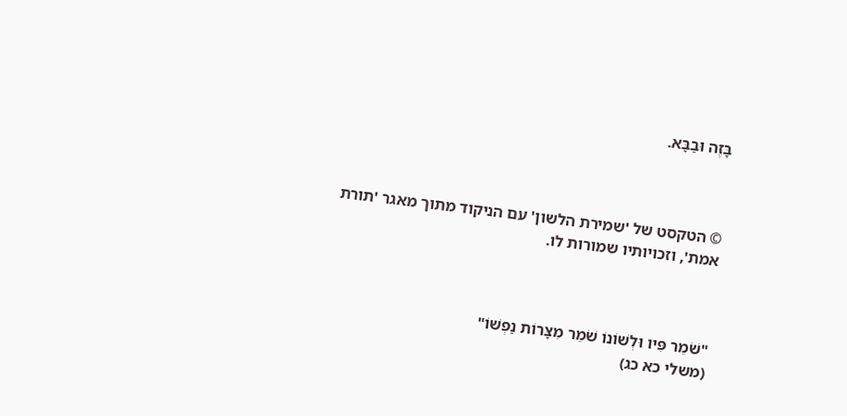בָּזֶה וּבַבָּא.



© הטקסט של 'שמירת הלשון' עם הניקוד מתוך מאגר 'תורת אמת', וזכויותיו שמורות לו.



"שֹׁמֵר פִּיו וּלְשׁוֹנוֹ שֹׁמֵר מִצָּרוֹת נַפְשׁוֹ"
(משלי כא כג)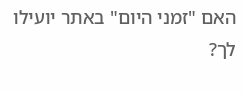האם "זמני היום" באתר יועילו לך?